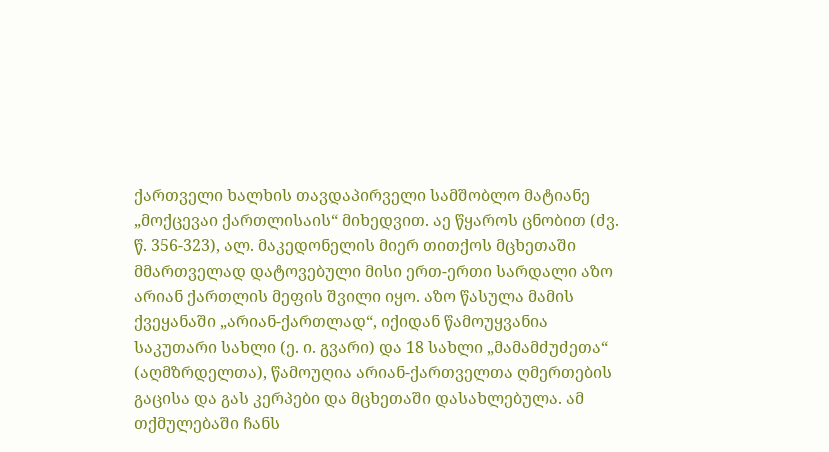ქართველი ხალხის თავდაპირველი სამშობლო მატიანე „მოქცევაი ქართლისაის“ მიხედვით. აე წყაროს ცნობით (ძვ. წ. 356-323), ალ. მაკედონელის მიერ თითქოს მცხეთაში მმართველად დატოვებული მისი ერთ-ერთი სარდალი აზო არიან ქართლის მეფის შვილი იყო. აზო წასულა მამის ქვეყანაში „არიან-ქართლად“, იქიდან წამოუყვანია საკუთარი სახლი (ე. ი. გვარი) და 18 სახლი „მამამძუძეთა“ (აღმზრდელთა), წამოუღია არიან-ქართველთა ღმერთების გაცისა და გას კერპები და მცხეთაში დასახლებულა. ამ თქმულებაში ჩანს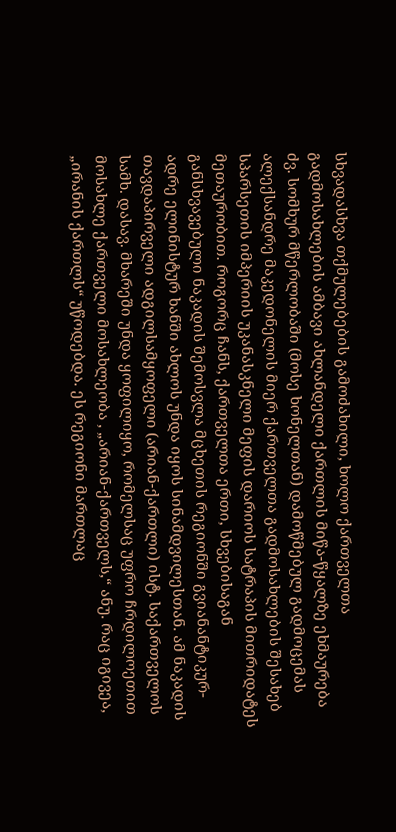სხვადასხვა თქმულებების გამოძახილი, ხოლო ქართველთა გადმოსახლების ამბავი ახლანდელი ქართლის მიწა-წყალზე ეხმაურება ძვ. სომხურ მწერლობაში (მოსე ხონელთან) დამოწმებულ გადმოცემას ალექსანდრე მაკედონელის მიერ ქართველთა გადმოსახლების შესახებ სპარსეთის იმპერიის უკანასკნელი მეფის დარიოს სატრაპის მითრიდატეს მეთაურობით. როგორც ჩანს, ქართველთა ერთი, სხვებისაგან განსხვავებული ნაკადის შემოსვლა მცხეთის რეგიონში გვიანანტიკურ-ადრე ელინისტურ ხანში ახლოს უნდა იყოს სინამდვილესთან. ამ ნაკადის თავდაპირველი ადგილსამყოფელი (არიან-ქართლი) ისტ. საქართველოს სამხ. დასავ. მხარეში უნდა ყოფილიყო, რომელსაც უფრო ჩრდილოეთით მოსახლე ქართველი მოსახლეობა , „არიან-ქართველს,“ ანუ. რაც იგივეა, „ირანის ქართლს“ უწოდებდა. ეს რეგიონი მართლაც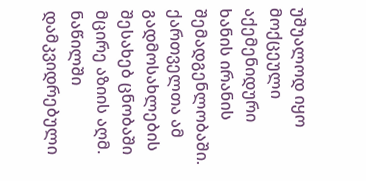უშუალოდ იყო მოქცეული აქემენიდური ხანის ირანის შემადგენლობაში. ქართველთა ამ გადმოსახლების შესახებ ცნობაში მცირე აზიის აღმ. ნაწილში დამკვიდრებული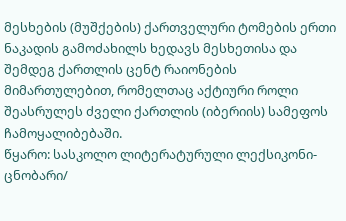მესხების (მუშქების) ქართველური ტომების ერთი ნაკადის გამოძახილს ხედავს მესხეთისა და შემდეგ ქართლის ცენტ რაიონების მიმართულებით, რომელთაც აქტიური როლი შეასრულეს ძველი ქართლის (იბერიის) სამეფოს ჩამოყალიბებაში.
წყარო: სასკოლო ლიტერატურული ლექსიკონი-ცნობარი/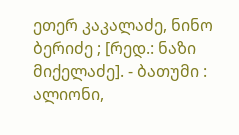ეთერ კაკალაძე, ნინო ბერიძე ; [რედ.: ნაზი მიქელაძე]. - ბათუმი : ალიონი,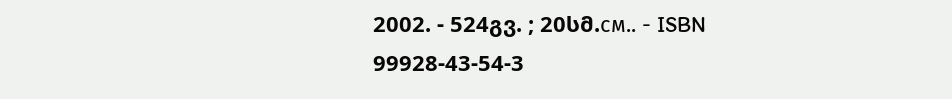2002. - 524გვ. ; 20სმ.см.. - ISBN 99928-43-54-3